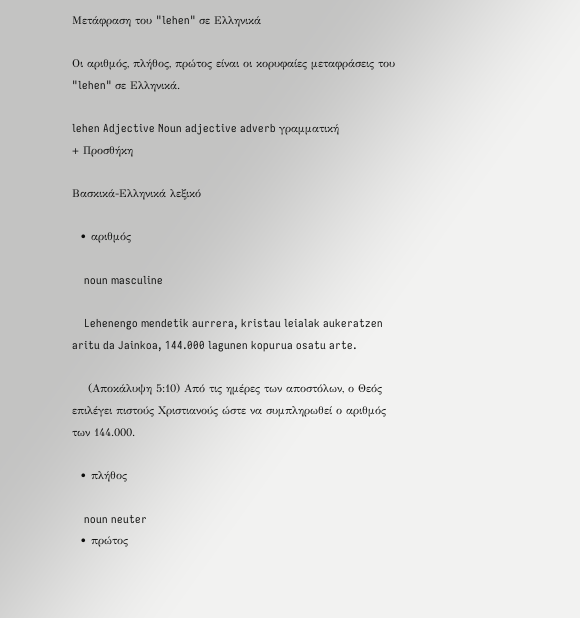Μετάφραση του "lehen" σε Ελληνικά

Οι αριθμός, πλήθος, πρώτος είναι οι κορυφαίες μεταφράσεις του "lehen" σε Ελληνικά.

lehen Adjective Noun adjective adverb γραμματική
+ Προσθήκη

Βασκικά-Ελληνικά λεξικό

  • αριθμός

    noun masculine

    Lehenengo mendetik aurrera, kristau leialak aukeratzen aritu da Jainkoa, 144.000 lagunen kopurua osatu arte.

    (Αποκάλυψη 5:10) Από τις ημέρες των αποστόλων, ο Θεός επιλέγει πιστούς Χριστιανούς ώστε να συμπληρωθεί ο αριθμός των 144.000.

  • πλήθος

    noun neuter
  • πρώτος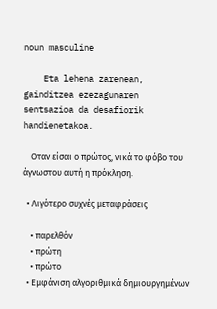noun masculine

    Eta lehena zarenean, gainditzea ezezagunaren sentsazioa da desafiorik handienetakoa.

    Οταν είσαι ο πρώτος, νικά το φόβο του άγνωστου αυτή η πρόκληση.

  • Λιγότερο συχνές μεταφράσεις

    • παρελθόν
    • πρώτη
    • πρώτο
  • Εμφάνιση αλγοριθμικά δημιουργημένων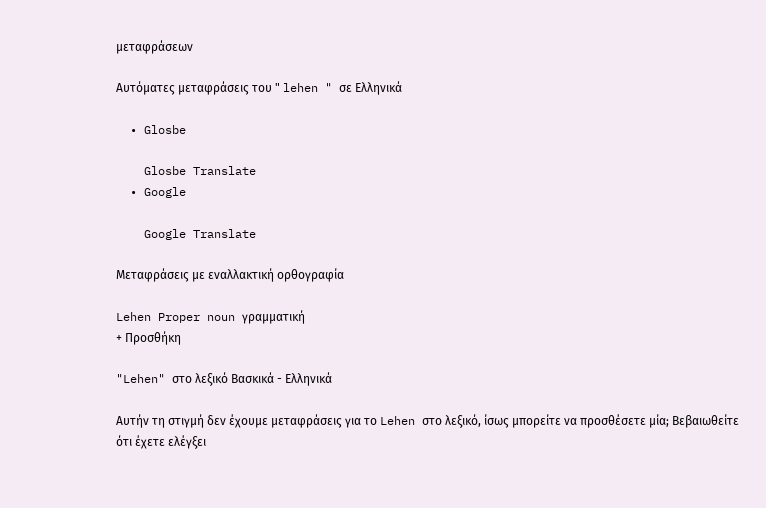μεταφράσεων

Αυτόματες μεταφράσεις του " lehen " σε Ελληνικά

  • Glosbe

    Glosbe Translate
  • Google

    Google Translate

Μεταφράσεις με εναλλακτική ορθογραφία

Lehen Proper noun γραμματική
+ Προσθήκη

"Lehen" στο λεξικό Βασκικά - Ελληνικά

Αυτήν τη στιγμή δεν έχουμε μεταφράσεις για το Lehen στο λεξικό, ίσως μπορείτε να προσθέσετε μία; Βεβαιωθείτε ότι έχετε ελέγξει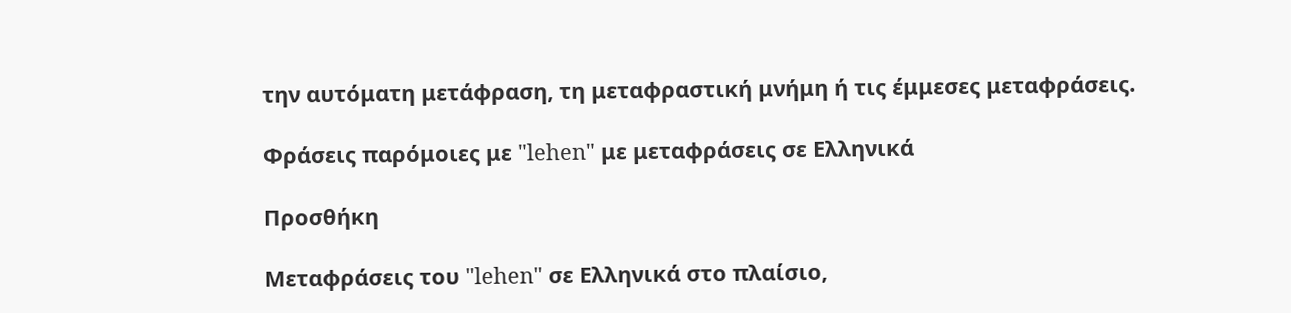την αυτόματη μετάφραση, τη μεταφραστική μνήμη ή τις έμμεσες μεταφράσεις.

Φράσεις παρόμοιες με "lehen" με μεταφράσεις σε Ελληνικά

Προσθήκη

Μεταφράσεις του "lehen" σε Ελληνικά στο πλαίσιο,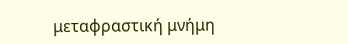μεταφραστική μνήμη